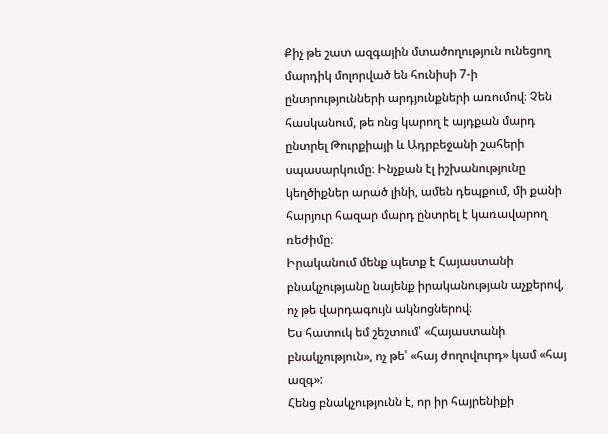Քիչ թե շատ ազգային մտածողություն ունեցող մարդիկ մոլորված են հունիսի 7-ի ընտրությունների արդյունքների առումով։ Չեն հասկանում, թե ոնց կարող է այդքան մարդ ընտրել Թուրքիայի և Ադրբեջանի շահերի սպասարկումը։ Ինչքան էլ իշխանությունը կեղծիքներ արած լինի, ամեն դեպքում, մի քանի հարյուր հազար մարդ ընտրել է կառավարող ռեժիմը։
Իրականում մենք պետք է Հայաստանի բնակչությանը նայենք իրականության աչքերով, ոչ թե վարդագույն ակնոցներով։
Ես հատուկ եմ շեշտում՝ «Հայաստանի բնակչություն», ոչ թե՝ «հայ ժողովուրդ» կամ «հայ ազգ»:
Հենց բնակչությունն է, որ իր հայրենիքի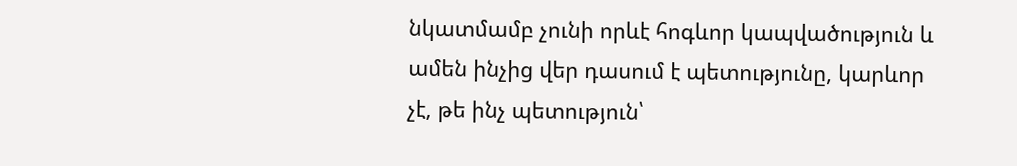նկատմամբ չունի որևէ հոգևոր կապվածություն և ամեն ինչից վեր դասում է պետությունը, կարևոր չէ, թե ինչ պետություն՝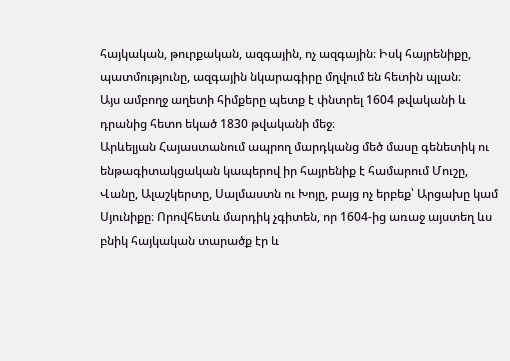հայկական, թուրքական, ազգային, ոչ ազգային։ Իսկ հայրենիքը, պատմությունը, ազգային նկարագիրը մղվում են հետին պլան։
Այս ամբողջ աղետի հիմքերը պետք է փնտրել 1604 թվականի և դրանից հետո եկած 1830 թվականի մեջ։
Արևելյան Հայաստանում ապրող մարդկանց մեծ մասը գենետիկ ու ենթագիտակցական կապերով իր հայրենիք է համարում Մուշը, Վանը, Ալաշկերտը, Սալմաստն ու Խոյը, բայց ոչ երբեք՝ Արցախը կամ Սյունիքը։ Որովհետև մարդիկ չգիտեն, որ 1604-ից առաջ այստեղ ևս բնիկ հայկական տարածք էր և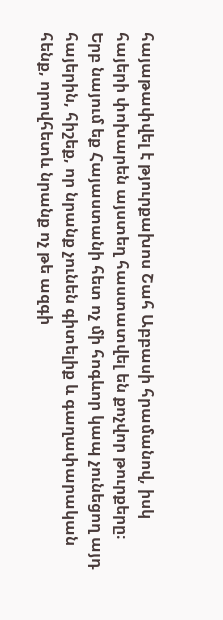հայաթափվել է թյուրքախոս Շահ Աբբասի հրամանով, իսկ հայերի փոխարեն այստեղ հաստատվել են քոչվոր թուրքերը։
Երբ նայում եք Հայաստանի հետ ոչ մի հոգևոր կապ չունեցող այդ հայերին, հիշեք, որ նրանք չունեն գիտելիք և գաղափարական հենք, որովհետև նրանք ոչ թե ազգի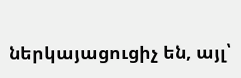ներկայացուցիչ են, այլ՝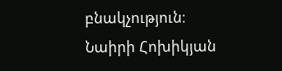բնակչություն։
Նաիրի Հոխիկյան